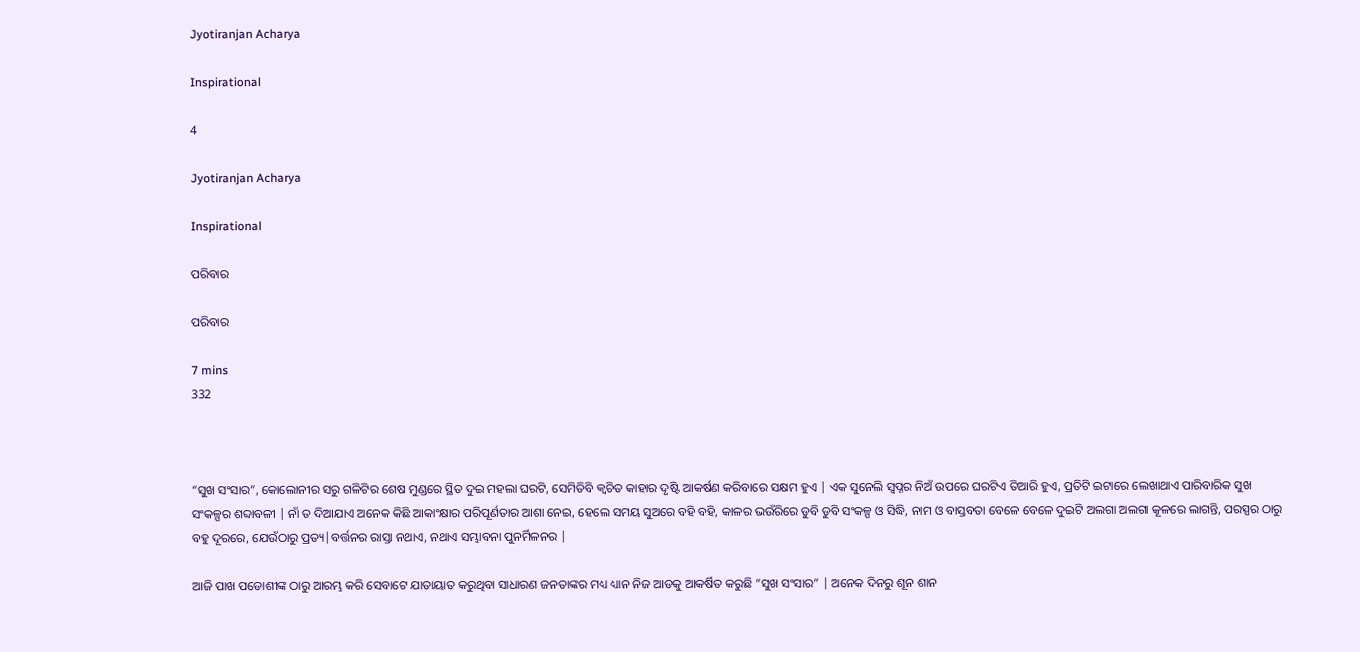Jyotiranjan Acharya

Inspirational

4

Jyotiranjan Acharya

Inspirational

ପରିବାର

ପରିବାର

7 mins
332



“ସୁଖ ସଂସାର”, କୋଲୋନୀର ସରୁ ଗଳିଟିର ଶେଷ ମୁଣ୍ଡରେ ସ୍ଥିତ ଦୁଇ ମହଲା ଘରଟି, ସେମିତିବି କ୍ଵଚିତ କାହାର ଦୃଷ୍ଟି ଆକର୍ଷଣ କରିବାରେ ସକ୍ଷମ ହୁଏ | ଏକ ସୁନେଲି ସ୍ବପ୍ନର ନିଅଁ ଉପରେ ଘରଟିଏ ତିଆରି ହୁଏ, ପ୍ରତିଟି ଇଟାରେ ଲେଖାଥାଏ ପାରିବାରିକ ସୁଖ ସଂକଳ୍ପର ଶବ୍ଦାବଳୀ | ନାଁ ତ ଦିଆଯାଏ ଅନେକ କିଛି ଆକାଂକ୍ଷାର ପରିପୂର୍ଣତାର ଆଶା ନେଇ, ହେଲେ ସମୟ ସୁଅରେ ବହି ବହି, କାଳର ଭଉଁରିରେ ଡୁବି ଡୁବି ସଂକଳ୍ପ ଓ ସିଦ୍ଧି, ନାମ ଓ ବାସ୍ତବତା ବେଳେ ବେଳେ ଦୁଇଟି ଅଲଗା ଅଲଗା କୂଳରେ ଲାଗନ୍ତି, ପରସ୍ପର ଠାରୁ ବହୁ ଦୂରରେ, ଯେଉଁଠାରୁ ପ୍ରତ୍ୟ|ବର୍ତ୍ତନର ରାସ୍ତା ନଥାଏ, ନଥାଏ ସମ୍ଭାବନା ପୁନର୍ମିଳନର |

ଆଜି ପାଖ ପଡୋଶୀଙ୍କ ଠାରୁ ଆରମ୍ଭ କରି ସେବାଟେ ଯାତାୟାତ କରୁଥିବା ସାଧାରଣ ଜନତାଙ୍କର ମଧ୍ୟ ଧ୍ୟାନ ନିଜ ଆଡକୁ ଆକର୍ଷିତ କରୁଛି “ସୁଖ ସଂସାର” | ଅନେକ ଦିନରୁ ଶୂନ ଶାନ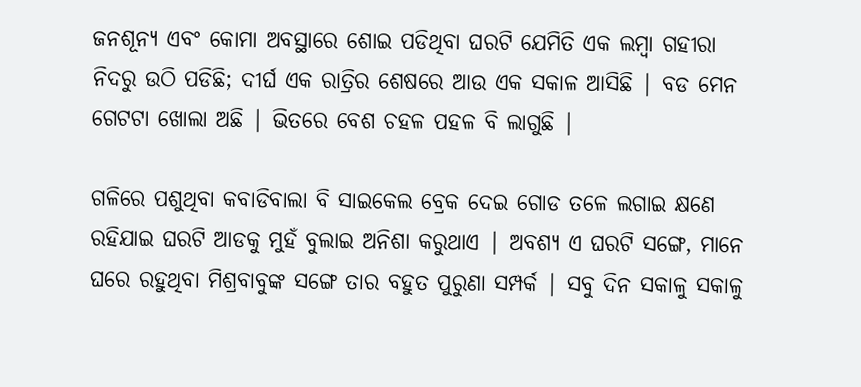ଜନଶୂନ୍ୟ ଏବଂ କୋମା ଅବସ୍ଥାରେ ଶୋଇ ପଡିଥିବା ଘରଟି ଯେମିତି ଏକ ଲମ୍ବା ଗହୀରା ନିଦରୁ ଉଠି ପଡିଛି; ଦୀର୍ଘ ଏକ ରାତ୍ରିର ଶେଷରେ ଆଉ ଏକ ସକାଳ ଆସିଛି | ବଡ ମେନ ଗେଟଟା ଖୋଲା ଅଛି | ଭିତରେ ବେଶ ଚହଳ ପହଳ ବି ଲାଗୁଛି |

ଗଳିରେ ପଶୁଥିବା କବାଡିବାଲା ବି ସାଇକେଲ ବ୍ରେକ ଦେଇ ଗୋଡ ତଳେ ଲଗାଇ କ୍ଷଣେ ରହିଯାଇ ଘରଟି ଆଡକୁ ମୁହଁ ବୁଲାଇ ଅନିଶା କରୁଥାଏ | ଅବଶ୍ୟ ଏ ଘରଟି ସଙ୍ଗେ, ମାନେ ଘରେ ରହୁଥିବା ମିଶ୍ରବାବୁଙ୍କ ସଙ୍ଗେ ତାର ବହୁତ ପୁରୁଣା ସମ୍ପର୍କ | ସବୁ ଦିନ ସକାଳୁ ସକାଳୁ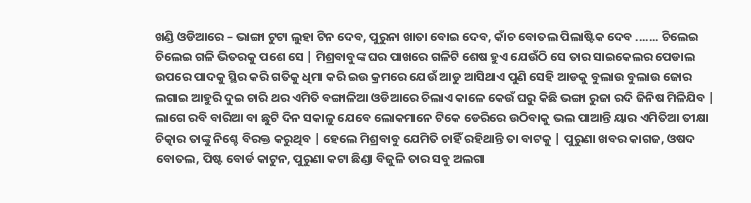ଖଣ୍ଡି ଓଡିଆରେ – ଭାଙ୍ଗା ଟୁଟା ଲୁହା ଟିନ ଦେବ, ପୁରୁନା ଖାତା ବୋଇ ଦେବ, କାଁଚ ବୋତଲ ପିଲାଷ୍ଟିକ ଦେବ ....... ଚିଲେଇ ଚିଲେଇ ଗଳି ଭିତରକୁ ପଶେ ସେ | ମିଶ୍ରବାବୁଙ୍କ ଘର ପାଖରେ ଗଳିଟି ଶେଷ ହୁଏ ଯେଉଁଠି ସେ ତାର ସାଇକେଲର ପେଡାଲ ଉପରେ ପାଦକୁ ସ୍ଥିର କରି ଗତିକୁ ଧିମା କରି ଇଉ କ୍ରମରେ ଯେଉଁ ଆଡୁ ଆସିଥାଏ ପୁଣି ସେହି ଆଡକୁ ବୁଲାଉ ବୁଲାଉ ଜୋର ଲଗାଇ ଆହୁରି ଦୁଇ ଚାରି ଥର ଏମିତି ବଙ୍ଗାଳିଆ ଓଡିଆରେ ଚିଲାଏ କାଳେ କେଉଁ ଘରୁ କିଛି ଭଙ୍ଗା ରୁଜା ରଦି ଜିନିଷ ମିଳିଯିବ | ଲାଗେ ରବି ବାରିଆ ବା ଛୁଟି ଦିନ ସକାଳୁ ଯେବେ ଲୋକମାନେ ଟିକେ ଡେରିରେ ଉଠିବାକୁ ଭଲ ପାଆନ୍ତି ୟାର ଏମିତିଆ ତୀକ୍ଷା ଚିତ୍କାର ତାଙ୍କୁ ନିଶ୍ଚେ ବିରକ୍ତ କରୁଥିବ | ହେଲେ ମିଶ୍ରବାବୁ ଯେମିତି ଚାହିଁ ରହିଥାନ୍ତି ତା ବାଟକୁ | ପୁରୁଣା ଖବର କାଗଜ, ଓଷଦ ବୋତଲ, ପିଷ୍ଟ ବୋର୍ଡ କାଟୁନ, ପୁରୁଣା କଟା ଛିଣ୍ଡା ବିଜୁଳି ତାର ସବୁ ଅଲଗା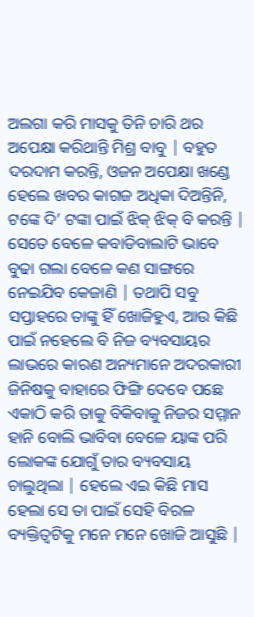ଅଲଗା କରି ମାସକୁ ତିନି ଚାରି ଥର ଅପେକ୍ଷା କରିଥାନ୍ତି ମିଶ୍ର ବାବୁ | ବହୁତ ଦରଦାମ କରନ୍ତି, ଓଜନ ଅପେକ୍ଷା ଖଣ୍ଡେ ହେଲେ ଖବର କାଗଜ ଅଧିକା ଦିଅନ୍ତିନି, ଟଙ୍କେ ଦି’ ଟଙ୍କା ପାଇଁ ଝିକ୍ ଝିକ୍ ବି କରନ୍ତି | ସେତେ ବେଳେ କବାଡିବାଲାଟି ଭାବେ ବୁଢା ଗଲା ବେଳେ କଣ ସାଙ୍ଗରେ ନେଇଯିବ କେଜାଣି | ତଥାପି ସବୁ ସପ୍ତାହରେ ତାଙ୍କୁ ହିଁ ଖୋଜିହୁଏ, ଆଉ କିଛି ପାଇଁ ନହେଲେ ବି ନିଜ ବ୍ୟବସାୟର ଲାଭରେ କାରଣ ଅନ୍ୟମାନେ ଅଦରକାରୀ ଜିନିଷକୁ ବାହାରେ ଫିଙ୍ଗି ଦେବେ ପଛେ ଏକାଠି କରି ତାକୁ ବିକିବାକୁ ନିଜର ସମ୍ମାନ ହାନି ବୋଲି ଭାବିବା ବେଳେ ୟାଙ୍କ ପରି ଲୋକଙ୍କ ଯୋଗୁଁ ତାର ବ୍ୟବସାୟ ଚାଲୁଥିଲା | ହେଲେ ଏଇ କିଛି ମାସ ହେଲା ସେ ତା ପାଇଁ ସେହି ବିରଳ ବ୍ୟକ୍ତିତ୍ୱଟିକୁ ମନେ ମନେ ଖୋଜି ଆସୁଛି |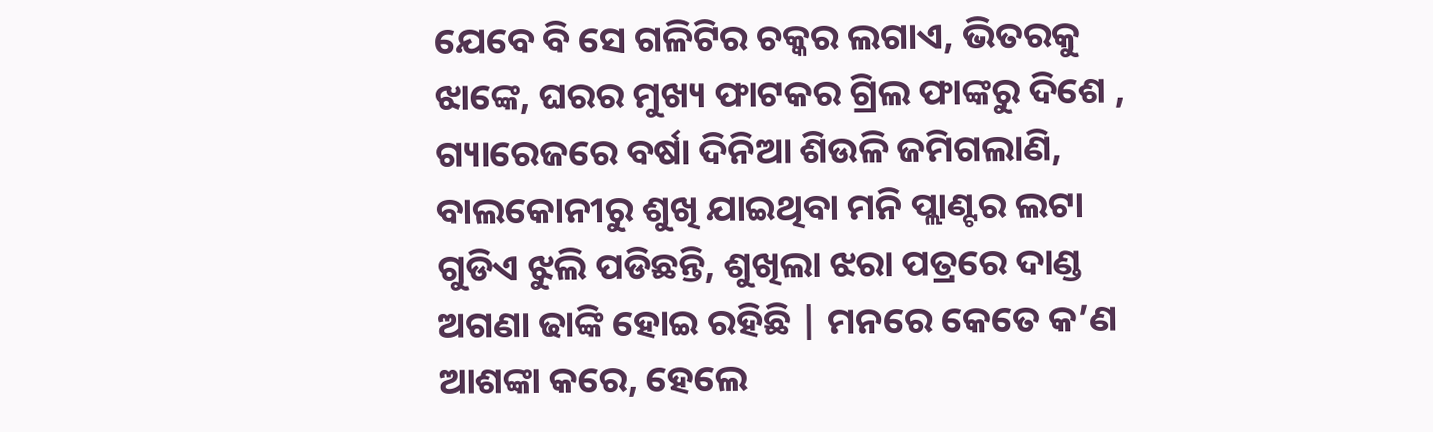ଯେବେ ବି ସେ ଗଳିଟିର ଚକ୍କର ଲଗାଏ, ଭିତରକୁ ଝାଙ୍କେ, ଘରର ମୁଖ୍ୟ ଫାଟକର ଗ୍ରିଲ ଫାଙ୍କରୁ ଦିଶେ , ଗ୍ୟାରେଜରେ ବର୍ଷା ଦିନିଆ ଶିଉଳି ଜମିଗଲାଣି, ବାଲକୋନୀରୁ ଶୁଖି ଯାଇଥିବା ମନି ପ୍ଲାଣ୍ଟର ଲଟା ଗୁଡିଏ ଝୁଲି ପଡିଛନ୍ତି, ଶୁଖିଲା ଝରା ପତ୍ରରେ ଦାଣ୍ଡ ଅଗଣା ଢାଙ୍କି ହୋଇ ରହିଛି | ମନରେ କେତେ କ’ଣ ଆଶଙ୍କା କରେ, ହେଲେ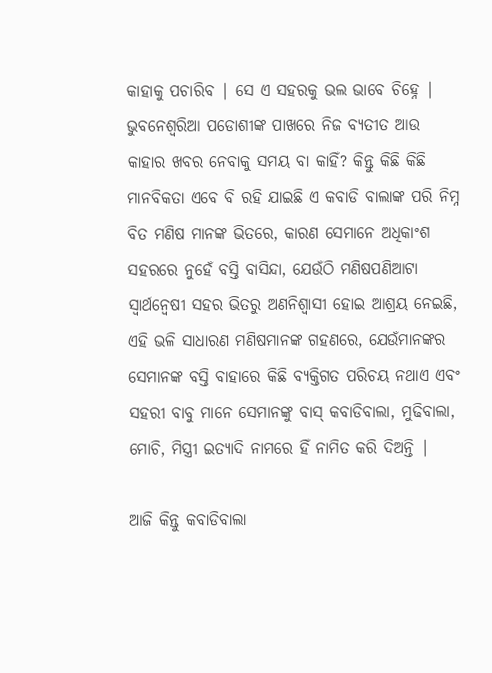କାହାକୁ ପଚାରିବ | ସେ ଏ ସହରକୁ ଭଲ ଭାବେ ଚିହ୍ନେ | ଭୁବନେଶ୍ଵରିଆ ପଡୋଶୀଙ୍କ ପାଖରେ ନିଜ ବ୍ୟତୀତ ଆଉ କାହାର ଖବର ନେବାକୁ ସମୟ ବା କାହିଁ? କିନ୍ତୁ କିଛି କିଛି ମାନବିକତା ଏବେ ବି ରହି ଯାଇଛି ଏ କବାଡି ବାଲାଙ୍କ ପରି ନିମ୍ନ ବିତ ମଣିଷ ମାନଙ୍କ ଭିତରେ, କାରଣ ସେମାନେ ଅଧିକାଂଶ ସହରରେ ନୁହେଁ ବସ୍ତି ବାସିନ୍ଦା, ଯେଉଁଠି ମଣିଷପଣିଆଟା ସ୍ଵାର୍ଥନ୍ଵେଷୀ ସହର ଭିତରୁ ଅଣନିଶ୍ବାସୀ ହୋଇ ଆଶ୍ରୟ ନେଇଛି, ଏହି ଭଳି ସାଧାରଣ ମଣିଷମାନଙ୍କ ଗହଣରେ, ଯେଉଁମାନଙ୍କର ସେମାନଙ୍କ ବସ୍ତି ବାହାରେ କିଛି ବ୍ୟକ୍ତିଗତ ପରିଚୟ ନଥାଏ ଏବଂ ସହରୀ ବାବୁ ମାନେ ସେମାନଙ୍କୁ ବାସ୍ କବାଡିବାଲା, ମୁଢିବାଲା, ମୋଚି, ମିସ୍ତ୍ରୀ ଇତ୍ୟାଦି ନାମରେ ହିଁ ନାମିତ କରି ଦିଅନ୍ତି |

ଆଜି କିନ୍ତୁ କବାଡିବାଲା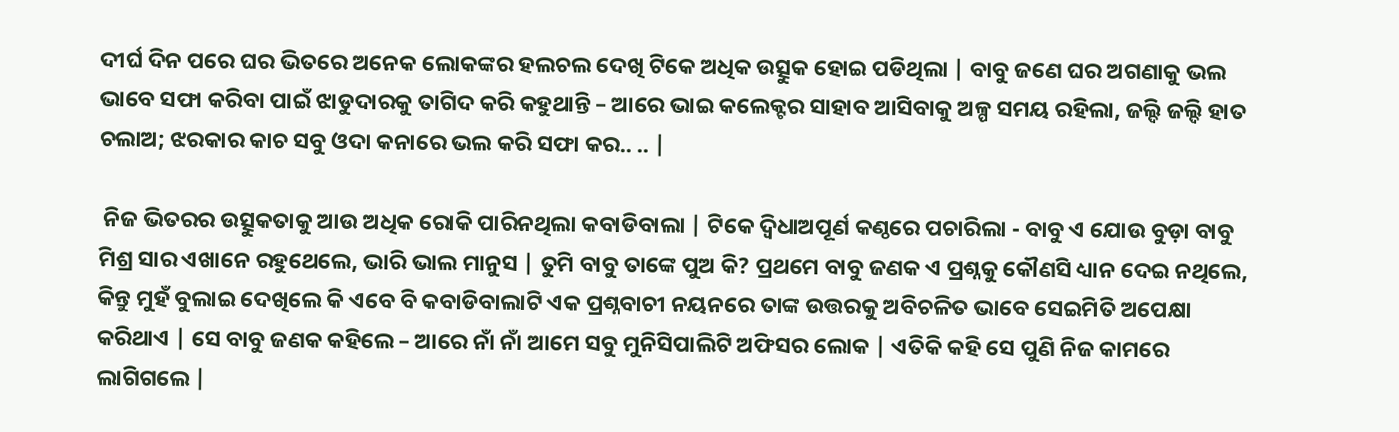ଦୀର୍ଘ ଦିନ ପରେ ଘର ଭିତରେ ଅନେକ ଲୋକଙ୍କର ହଲଚଲ ଦେଖି ଟିକେ ଅଧିକ ଉତ୍ସୁକ ହୋଇ ପଡିଥିଲା | ବାବୁ ଜଣେ ଘର ଅଗଣାକୁ ଭଲ ଭାବେ ସଫା କରିବା ପାଇଁ ଝାଡୁଦାରକୁ ତାଗିଦ କରି କହୁଥାନ୍ତି – ଆରେ ଭାଇ କଲେକ୍ଟର ସାହାବ ଆସିବାକୁ ଅଳ୍ପ ସମୟ ରହିଲା, ଜଲ୍ଦି ଜଲ୍ଦି ହାତ ଚଲାଅ; ଝରକାର କାଚ ସବୁ ଓଦା କନାରେ ଭଲ କରି ସଫା କର.. .. |

 ନିଜ ଭିତରର ଉତ୍ସୁକତାକୁ ଆଉ ଅଧିକ ରୋକି ପାରିନଥିଲା କବାଡିବାଲା | ଟିକେ ଦ୍ଵିଧାଅପୂର୍ଣ କଣ୍ଠରେ ପଚାରିଲା - ବାବୁ ଏ ଯୋଉ ବୁଡ଼ା ବାବୁ ମିଶ୍ର ସାର ଏଖାନେ ରହୁଥେଲେ, ଭାରି ଭାଲ ମାନୁସ | ତୁମି ବାବୁ ତାଙ୍କେ ପୁଅ କି? ପ୍ରଥମେ ବାବୁ ଜଣକ ଏ ପ୍ରଶ୍ନକୁ କୌଣସି ଧ୍ୟାନ ଦେଇ ନଥିଲେ, କିନ୍ତୁ ମୁହଁ ବୁଲାଇ ଦେଖିଲେ କି ଏବେ ବି କବାଡିବାଲାଟି ଏକ ପ୍ରଶ୍ନବାଚୀ ନୟନରେ ତାଙ୍କ ଉତ୍ତରକୁ ଅବିଚଳିତ ଭାବେ ସେଇମିତି ଅପେକ୍ଷା କରିଥାଏ | ସେ ବାବୁ ଜଣକ କହିଲେ – ଆରେ ନାଁ ନାଁ ଆମେ ସବୁ ମୁନିସିପାଲିଟି ଅଫିସର ଲୋକ | ଏତିକି କହି ସେ ପୁଣି ନିଜ କାମରେ ଲାଗିଗଲେ |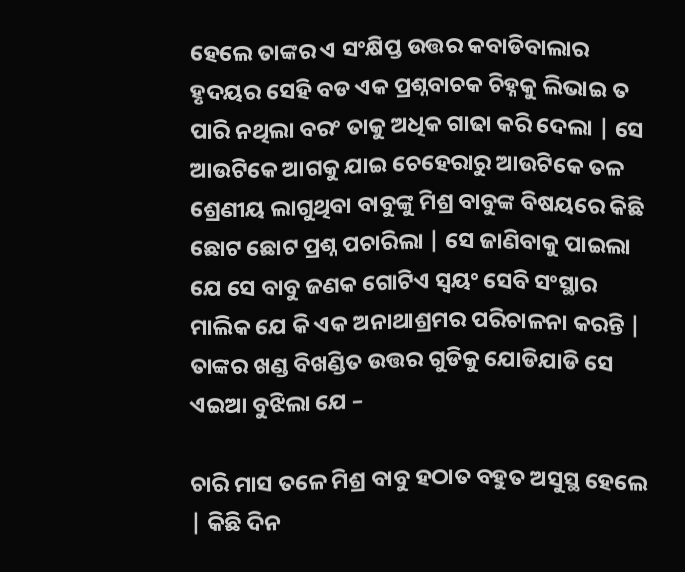ହେଲେ ତାଙ୍କର ଏ ସଂକ୍ଷିପ୍ତ ଉତ୍ତର କବାଡିବାଲାର ହୃଦୟର ସେହି ବଡ ଏକ ପ୍ରଶ୍ନବାଚକ ଚିହ୍ନକୁ ଲିଭାଇ ତ ପାରି ନଥିଲା ବରଂ ତାକୁ ଅଧିକ ଗାଢା କରି ଦେଲା | ସେ ଆଉଟିକେ ଆଗକୁ ଯାଇ ଚେହେରାରୁ ଆଉଟିକେ ତଳ ଶ୍ରେଣୀୟ ଲାଗୁଥିବା ବାବୁଙ୍କୁ ମିଶ୍ର ବାବୁଙ୍କ ବିଷୟରେ କିଛି ଛୋଟ ଛୋଟ ପ୍ରଶ୍ନ ପଚାରିଲା | ସେ ଜାଣିବାକୁ ପାଇଲା ଯେ ସେ ବାବୁ ଜଣକ ଗୋଟିଏ ସ୍ବୟଂ ସେବି ସଂସ୍ଥାର ମାଲିକ ଯେ କି ଏକ ଅନାଥାଶ୍ରମର ପରିଚାଳନା କରନ୍ତି | ତାଙ୍କର ଖଣ୍ଡ ବିଖଣ୍ଡିତ ଉତ୍ତର ଗୁଡିକୁ ଯୋଡିଯାଡି ସେ ଏଇଆ ବୁଝିଲା ଯେ –

ଚାରି ମାସ ତଳେ ମିଶ୍ର ବାବୁ ହଠାତ ବହୁତ ଅସୁସ୍ଥ ହେଲେ | କିଛି ଦିନ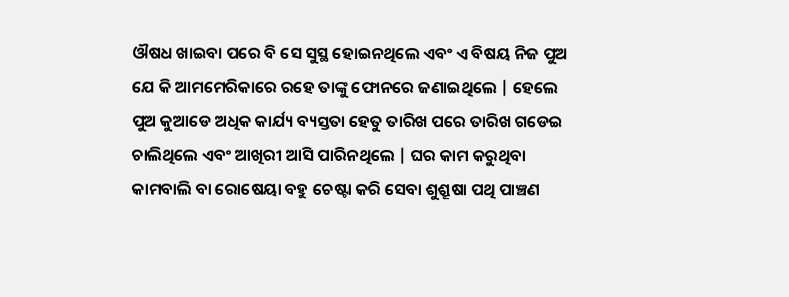ଔଷଧ ଖାଇବା ପରେ ବି ସେ ସୁସ୍ଥ ହୋଇନଥିଲେ ଏବଂ ଏ ବିଷୟ ନିଜ ପୁଅ ଯେ କି ଆମମେରିକାରେ ରହେ ତାଙ୍କୁ ଫୋନରେ ଜଣାଇଥିଲେ | ହେଲେ ପୁଅ କୁଆଡେ ଅଧିକ କାର୍ଯ୍ୟ ବ୍ୟସ୍ତତା ହେତୁ ତାରିଖ ପରେ ତାରିଖ ଗଡେଇ ଚାଲିଥିଲେ ଏବଂ ଆଖିରୀ ଆସି ପାରିନଥିଲେ | ଘର କାମ କରୁଥିବା କାମବାଲି ବା ରୋଷେୟା ବହୁ ଚେଷ୍ଟା କରି ସେବା ଶୁଶ୍ରୂଷା ପଥି ପାଞ୍ଚଣ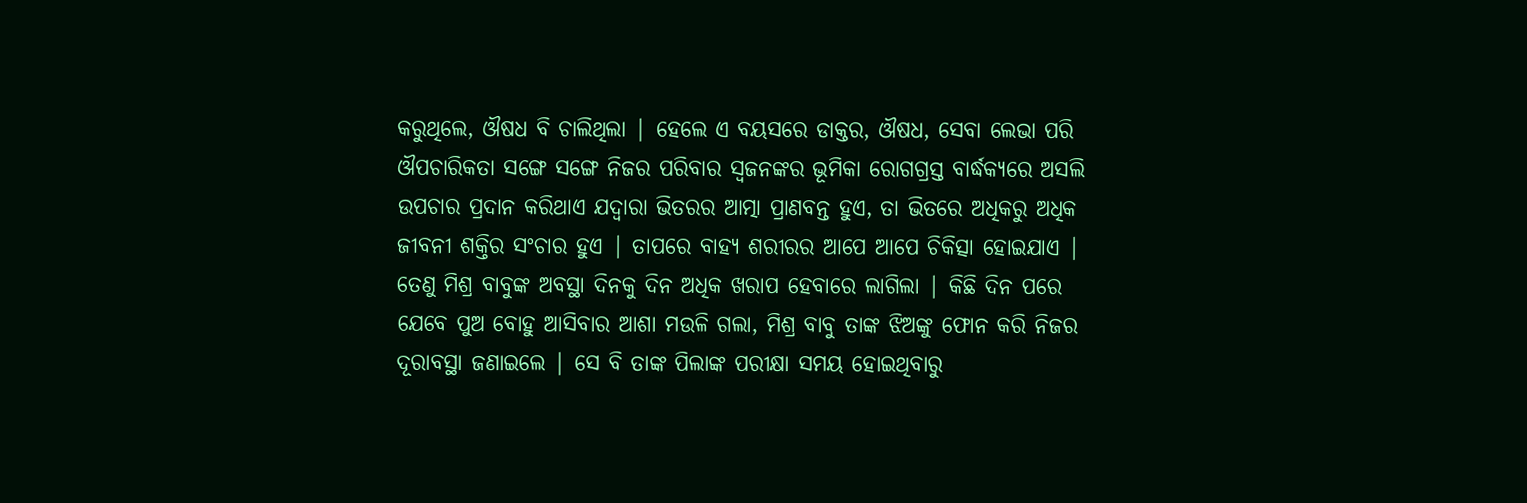କରୁଥିଲେ, ଔଷଧ ବି ଚାଲିଥିଲା | ହେଲେ ଏ ବୟସରେ ଡାକ୍ତର, ଔଷଧ, ସେବା ଲେଭା ପରି ଔପଚାରିକତା ସଙ୍ଗେ ସଙ୍ଗେ ନିଜର ପରିବାର ସ୍ଵଜନଙ୍କର ଭୂମିକା ରୋଗଗ୍ରସ୍ତ ବାର୍ଦ୍ଧକ୍ୟରେ ଅସଲି ଉପଚାର ପ୍ରଦାନ କରିଥାଏ ଯଦ୍ଵାରା ଭିତରର ଆତ୍ମା ପ୍ରାଣବନ୍ତ ହୁଏ, ତା ଭିତରେ ଅଧିକରୁ ଅଧିକ ଜୀବନୀ ଶକ୍ତିର ସଂଚାର ହୁଏ | ତାପରେ ବାହ୍ୟ ଶରୀରର ଆପେ ଆପେ ଚିକିତ୍ସା ହୋଇଯାଏ | ତେଣୁ ମିଶ୍ର ବାବୁଙ୍କ ଅବସ୍ଥା ଦିନକୁ ଦିନ ଅଧିକ ଖରାପ ହେବାରେ ଲାଗିଲା | କିଛି ଦିନ ପରେ ଯେବେ ପୁଅ ବୋହୁ ଆସିବାର ଆଶା ମଉଳି ଗଲା, ମିଶ୍ର ବାବୁ ତାଙ୍କ ଝିଅଙ୍କୁ ଫୋନ କରି ନିଜର ଦୂରାବସ୍ଥା ଜଣାଇଲେ | ସେ ବି ତାଙ୍କ ପିଲାଙ୍କ ପରୀକ୍ଷା ସମୟ ହୋଇଥିବାରୁ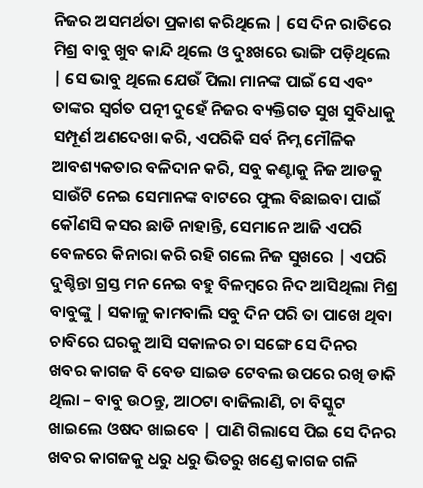ନିଜର ଅସମର୍ଥତା ପ୍ରକାଶ କରିଥିଲେ | ସେ ଦିନ ରାତିରେ ମିଶ୍ର ବାବୁ ଖୁବ କାନ୍ଦି ଥିଲେ ଓ ଦୁଃଖରେ ଭାଙ୍ଗି ପଡ଼ିଥିଲେ | ସେ ଭାବୁ ଥିଲେ ଯେଉଁ ପିଲା ମାନଙ୍କ ପାଇଁ ସେ ଏବଂ ତାଙ୍କର ସ୍ୱର୍ଗତ ପତ୍ନୀ ଦୁହେଁ ନିଜର ବ୍ୟକ୍ତିଗତ ସୁଖ ସୁବିଧାକୁ ସମ୍ପୂର୍ଣ ଅଣଦେଖା କରି, ଏପରିକି ସର୍ବ ନିମ୍ନ ମୌଳିକ ଆବଶ୍ୟକତାର ବଳିଦାନ କରି, ସବୁ କଣ୍ଟାକୁ ନିଜ ଆଡକୁ ସାଉଁଟି ନେଇ ସେମାନଙ୍କ ବାଟରେ ଫୁଲ ବିଛାଇବା ପାଇଁ କୌଣସି କସର ଛାଡି ନାହାନ୍ତି, ସେମାନେ ଆଜି ଏପରି ବେଳରେ କିନାରା କରି ରହି ଗଲେ ନିଜ ସୁଖରେ | ଏପରି ଦୁଶ୍ଚିନ୍ତା ଗ୍ରସ୍ତ ମନ ନେଇ ବହୁ ବିଳମ୍ବରେ ନିଦ ଆସିଥିଲା ମିଶ୍ର ବାବୁଙ୍କୁ | ସକାଳୁ କାମବାଲି ସବୁ ଦିନ ପରି ତା ପାଖେ ଥିବା ଚାବିରେ ଘରକୁ ଆସି ସକାଳର ଚା ସଙ୍ଗେ ସେ ଦିନର ଖବର କାଗଜ ବି ବେଡ ସାଇଡ ଟେବଲ ଉପରେ ରଖି ଡାକି ଥିଲା – ବାବୁ ଉଠନ୍ତୁ, ଆଠଟା ବାଜିଲାଣି, ଚା ବିସ୍କୁଟ ଖାଇଲେ ଓଷଦ ଖାଇବେ | ପାଣି ଗିଲାସେ ପିଇ ସେ ଦିନର ଖବର କାଗଜକୁ ଧରୁ ଧରୁ ଭିତରୁ ଖଣ୍ଡେ କାଗଜ ଗଳି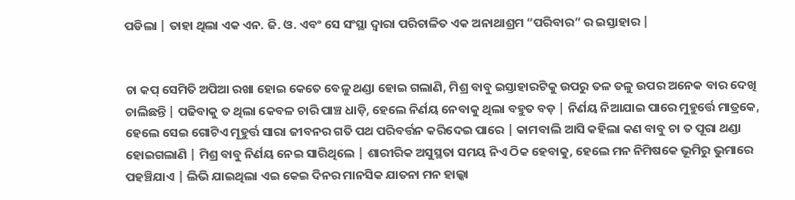ପଡିଲା | ତାହା ଥିଲା ଏକ ଏନ. ଜି. ଓ. ଏବଂ ସେ ସଂସ୍ଥା ଦ୍ୱାରା ପରିଚାଳିତ ଏକ ଅନାଥାଶ୍ରମ “ପରିବାର” ର ଇସ୍ତାହାର |


ଚା କପ୍ ସେମିତି ଅପିଆ ରଖା ହୋଇ କେତେ ବେଳୁ ଥଣ୍ଡା ହୋଇ ଗଲାଣି, ମିଶ୍ର ବାବୁ ଇସ୍ତାହାରଟିକୁ ଉପରୁ ତଳ ତଳୁ ଉପର ଅନେକ ବାର ଦେଖି ଚାଲିଛନ୍ତି | ପଢିବାକୁ ତ ଥିଲା କେବଳ ଚାରି ପାଞ୍ଚ ଧାଡ଼ି, ହେଲେ ନିର୍ଣୟ ନେବାକୁ ଥିଲା ବହୁତ ବଡ଼ | ନିର୍ଣୟ ନିଆଯାଇ ପାରେ ମୁହୁର୍ତ୍ତେ ମାତ୍ରକେ, ହେଲେ ସେଇ ଗୋଟିଏ ମୂହୁର୍ତ୍ତ ସାରା ଜୀବନର ଗତି ପଥ ପରିବର୍ତ୍ତନ କରିଦେଇ ପାରେ | କାମବାଲି ଆସି କହିଲା କଣ ବାବୁ ଚା ତ ପୂରା ଥଣ୍ଡା ହୋଇଗଲାଣି | ମିଶ୍ର ବାବୁ ନିର୍ଣୟ ନେଇ ସାରିଥିଲେ | ଶାରୀରିକ ଅସୁସ୍ଥତା ସମୟ ନିଏ ଠିକ ହେବାକୁ, ହେଲେ ମନ ନିମିଷକେ ଭୂମିରୁ ଭୁମାରେ ପହଞ୍ଚିଯାଏ | ଲିଭି ଯାଇଥିଲା ଏଇ କେଇ ଦିନର ମାନସିକ ଯାତନା ମନ ହାଲ୍କା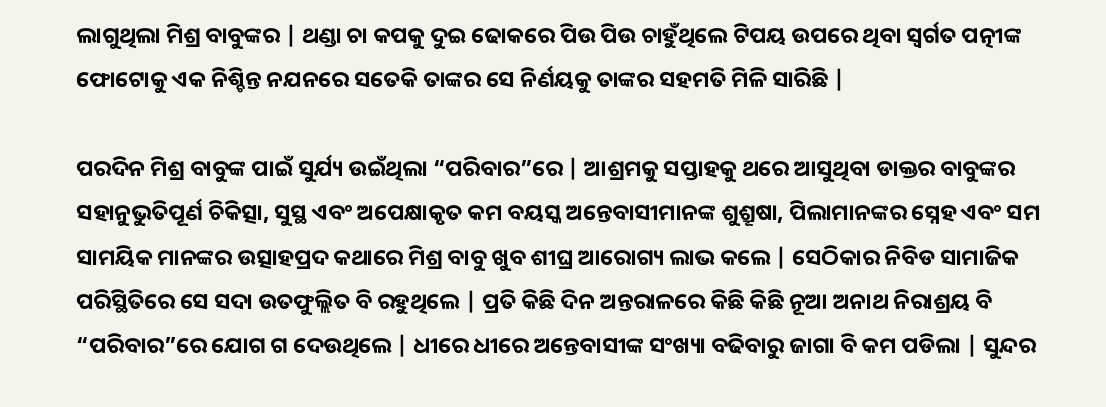ଲାଗୁଥିଲା ମିଶ୍ର ବାବୁଙ୍କର | ଥଣ୍ଡା ଚା କପକୁ ଦୁଇ ଢୋକରେ ପିଉ ପିଉ ଚାହୁଁଥିଲେ ଟିପୟ ଉପରେ ଥିବା ସ୍ବର୍ଗତ ପତ୍ନୀଙ୍କ ଫୋଟୋକୁ ଏକ ନିଶ୍ଚିନ୍ତ ନଯନରେ ସତେକି ତାଙ୍କର ସେ ନିର୍ଣୟକୁ ତାଙ୍କର ସହମତି ମିଳି ସାରିଛି |

ପରଦିନ ମିଶ୍ର ବାବୁଙ୍କ ପାଇଁ ସୁର୍ଯ୍ୟ ଉଇଁଥିଲା “ପରିବାର”ରେ | ଆଶ୍ରମକୁ ସପ୍ତାହକୁ ଥରେ ଆସୁଥିବା ଡାକ୍ତର ବାବୁଙ୍କର ସହାନୁଭୁତିପୂର୍ଣ ଚିକିତ୍ସା, ସୁସ୍ଥ ଏବଂ ଅପେକ୍ଷାକୃତ କମ ବୟସ୍କ ଅନ୍ତେବାସୀମାନଙ୍କ ଶୁଶ୍ରୂଷା, ପିଲାମାନଙ୍କର ସ୍ନେହ ଏବଂ ସମ ସାମୟିକ ମାନଙ୍କର ଉତ୍ସାହପ୍ରଦ କଥାରେ ମିଶ୍ର ବାବୁ ଖୁବ ଶୀଘ୍ର ଆରୋଗ୍ୟ ଲାଭ କଲେ | ସେଠିକାର ନିବିଡ ସାମାଜିକ ପରିସ୍ଥିତିରେ ସେ ସଦା ଉତଫୁଲ୍ଲିତ ବି ରହୁଥିଲେ | ପ୍ରତି କିଛି ଦିନ ଅନ୍ତରାଳରେ କିଛି କିଛି ନୂଆ ଅନାଥ ନିରାଶ୍ରୟ ବି “ପରିବାର”ରେ ଯୋଗ ଗ ଦେଉଥିଲେ | ଧୀରେ ଧୀରେ ଅନ୍ତେବାସୀଙ୍କ ସଂଖ୍ୟା ବଢିବାରୁ ଜାଗା ବି କମ ପଡିଲା | ସୁନ୍ଦର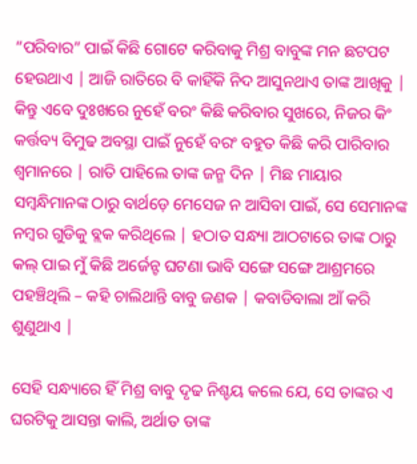“ପରିବାର” ପାଇଁ କିଛି ଗୋଟେ କରିବାକୁ ମିଶ୍ର ବାବୁଙ୍କ ମନ ଛଟପଟ ହେଉଥାଏ | ଆଜି ରାତିରେ ବି କାହିଁକି ନିଦ ଆସୁନଥାଏ ତାଙ୍କ ଆଖିକୁ | କିନ୍ତୁ ଏବେ ଦୁଃଖରେ ନୁହେଁ ବରଂ କିଛି କରିବାର ସୁଖରେ, ନିଜର କିଂ କର୍ତ୍ତବ୍ୟ ବିମୁଢ ଅବସ୍ଥା ପାଇଁ ନୁହେଁ ବରଂ ବହୁତ କିଛି କରି ପାରିବାର ଶ୍ଵମାନରେ | ରାତି ପାହିଲେ ତାଙ୍କ ଜନ୍ମ ଦିନ | ମିଛ ମାୟାର ସମ୍ବନ୍ଧିମାନଙ୍କ ଠାରୁ ବାର୍ଥଡ଼େ ମେସେଜ ନ ଆସିବା ପାଇଁ, ସେ ସେମାନଙ୍କ ନମ୍ବର ଗୁଡିକୁ ବ୍ଲକ କରିଥିଲେ | ହଠାତ ସନ୍ଧ୍ୟା ଆଠଟାରେ ତାଙ୍କ ଠାରୁ କଲ୍‌ ପାଇ ମୁଁ କିଛି ଅର୍ଜେନ୍ଟ ଘଟଣା ଭାବି ସଙ୍ଗେ ସଙ୍ଗେ ଆଶ୍ରମରେ ପହଞ୍ଚିଥିଲି – କହି ଚାଲିଥାନ୍ତି ବାବୁ ଜଣକ | କବାଡିବାଲା ଆଁ କରି ଶୁଣୁଥାଏ |

ସେହି ସନ୍ଧ୍ୟାରେ ହିଁ ମିଶ୍ର ବାବୁ ଦୃଢ ନିଶ୍ଚୟ କଲେ ଯେ, ସେ ତାଙ୍କର ଏ ଘରଟିକୁ ଆସନ୍ତା କାଲି, ଅର୍ଥାତ ତାଙ୍କ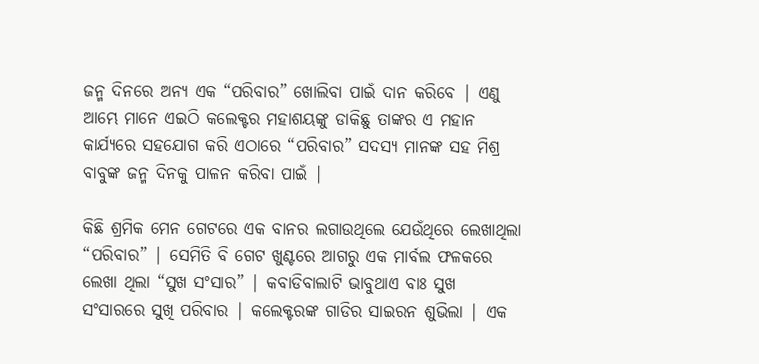ଜନ୍ମ ଦିନରେ ଅନ୍ୟ ଏକ “ପରିବାର” ଖୋଲିବା ପାଇଁ ଦାନ କରିବେ | ଏଣୁ ଆମ୍ଭେ ମାନେ ଏଇଠି କଲେକ୍ଟର ମହାଶୟଙ୍କୁ ଡାକିଛୁ ତାଙ୍କର ଏ ମହାନ କାର୍ଯ୍ୟରେ ସହଯୋଗ କରି ଏଠାରେ “ପରିବାର” ସଦସ୍ୟ ମାନଙ୍କ ସହ ମିଶ୍ର ବାବୁଙ୍କ ଜନ୍ମ ଦିନକୁ ପାଳନ କରିବା ପାଇଁ |

କିଛି ଶ୍ରମିକ ମେନ ଗେଟରେ ଏକ ବାନର ଲଗାଉଥିଲେ ଯେଉଁଥିରେ ଲେଖାଥିଲା “ପରିବାର” | ସେମିତି ବି ଗେଟ ଖୁଣ୍ଟରେ ଆଗରୁ ଏକ ମାର୍ବଲ ଫଳକରେ ଲେଖା ଥିଲା “ସୁଖ ସଂସାର” | କବାଡିବାଲାଟି ଭାବୁଥାଏ ବାଃ ସୁଖ ସଂସାରରେ ସୁଖି ପରିବାର | କଲେକ୍ଟରଙ୍କ ଗାଡିର ସାଇରନ ଶୁଭିଲା | ଏକ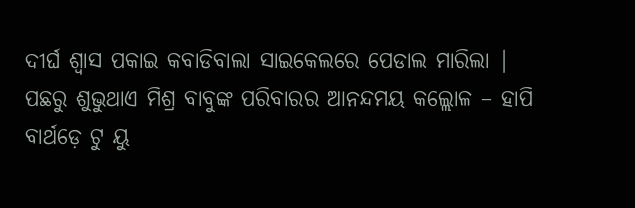ଦୀର୍ଘ ଶ୍ୱାସ ପକାଇ କବାଡିବାଲା ସାଇକେଲରେ ପେଡାଲ ମାରିଲା | ପଛରୁ ଶୁଭୁଥାଏ ମିଶ୍ର ବାବୁଙ୍କ ପରିବାରର ଆନନ୍ଦମୟ କଲ୍ଲୋଳ – ହାପି ବାର୍ଥଡ଼େ ଟୁ ୟୁ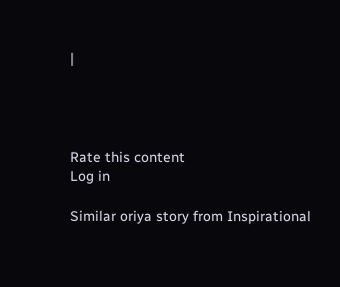|




Rate this content
Log in

Similar oriya story from Inspirational